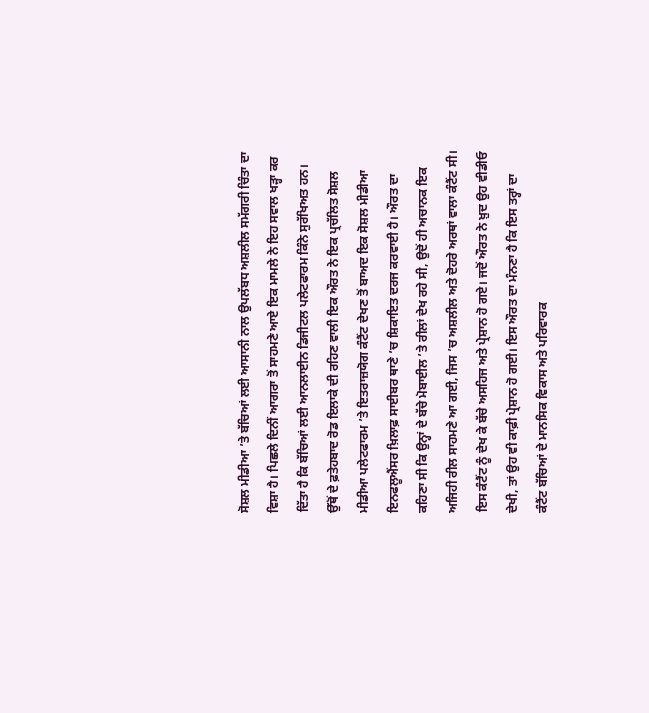ਸੋਸ਼ਲ ਮੀਡੀਆ ’ਤੇ ਬੱਚਿਆਂ ਲਈ ਆਸਾਨੀ ਨਾਲ ਉਪਲੱਬਧ ਅਸ਼ਲੀਲ ਸਮੱਗਰੀ ਚਿੰਤਾ ਦਾ ਵਿਸ਼ਾ ਹੈ। ਪਿਛਲੇ ਦਿਨੀਂ ਆਗਰਾ ਤੋਂ ਸਾਹਮਣੇ ਆਏ ਇਕ ਮਾਮਲੇ ਨੇ ਇਹ ਸਵਾਲ ਖੜ੍ਹਾ ਕਰ ਦਿੱਤਾ ਹੈ ਕਿ ਬੱਚਿਆਂ ਲਈ ਆਨਲਾਈਨ ਡਿਜੀਟਲ ਪਲੇਟਫਾਰਮ ਕਿੰਨੇ ਸੁਰੱਖਿਅਤ ਹਨ। ਉੱਥੋਂ ਦੇ ਫ਼ਤੇਹਬਾਦ ਰੋਡ ਇਲਾਕੇ ਦੀ ਰਹਿਣ ਵਾਲੀ ਇਕ ਔਰਤ ਨੇ ਇਕ ਪ੍ਰਚੱਲਿਤ ਸੋਸ਼ਲ ਮੀਡੀਆ ਪਲੇਟਫਾਰਮ ’ਤੇ ਇਤਰਾਜ਼ਯੋਗ ਕੰਟੈਂਟ ਦੇਖਣ ਤੋਂ ਬਾਅਦ ਇਕ ਸੋਸ਼ਲ ਮੀਡੀਆ ਇਨਫਲੂਐਂਸਰ ਖ਼ਿਲਾਫ਼ ਸਾਈਬਰ ਥਾਣੇ ’ਚ ਸ਼ਿਕਾਇਤ ਦਰਜ ਕਰਵਾਈ ਹੈ। ਔਰਤ ਦਾ ਕਹਿਣਾ ਸੀ ਕਿ ਉਨ੍ਹਾਂ ਦੇ ਬੱਚੇ ਮੋਬਾਈਲ ’ਤੇ ਰੀਲਾਂ ਦੇਖ ਰਹੇ ਸੀ, ਉਦੋਂ ਹੀ ਅਚਾਨਕ ਇਕ ਅਜਿਹੀ ਰੀਲ ਸਾਹਮਣੇ ਆ ਗਈ, ਜਿਸ ’ਚ ਅਸ਼ਲੀਲ ਅਤੇ ਦੋਹਰੇ ਅਰਥਾਂ ਵਾਲਾ ਕੰਟੈਂਟ ਸੀ।
ਇਸ ਕੰਟੈਂਟ ਨੂੰ ਦੇਖ ਕੇ ਬੱਚੇ ਅਸਹਿਜ ਅਤੇ ਪ੍ਰੇਸ਼ਾਨ ਹੋ ਗਏ। ਜਦੋਂ ਔਰਤ ਨੇ ਖ਼ੁਦ ਉਹ ਵੀਡੀਓ ਦੇਖੀ, ਤਾਂ ਉਹ ਵੀ ਕਾਫ਼ੀ ਪ੍ਰੇਸ਼ਾਨ ਹੋ ਗਈ। ਇਸ ਔਰਤ ਦਾ ਮੰਨਣਾ ਹੈ ਕਿ ਇਸ ਤਰ੍ਹਾਂ ਦਾ ਕੰਟੈਂਟ ਬੱਚਿਆਂ ਦੇ ਮਾਨਸਿਕ ਵਿਕਾਸ ਅਤੇ ਪਰਿਵਾਰਕ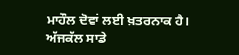ਮਾਹੌਲ ਦੋਵਾਂ ਲਈ ਖ਼ਤਰਨਾਕ ਹੈ।
ਅੱਜਕੱਲ ਸਾਡੇ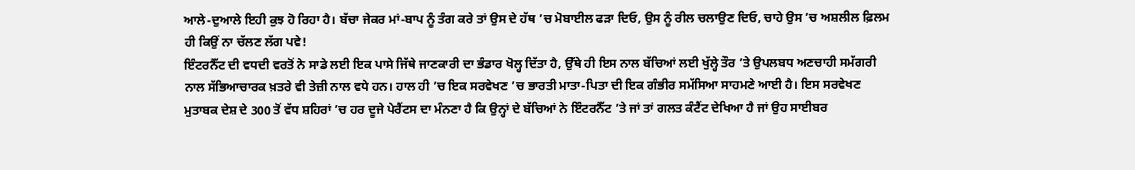ਆਲੇ-ਦੁਆਲੇ ਇਹੀ ਕੁਝ ਹੋ ਰਿਹਾ ਹੈ। ਬੱਚਾ ਜੇਕਰ ਮਾਂ-ਬਾਪ ਨੂੰ ਤੰਗ ਕਰੇ ਤਾਂ ਉਸ ਦੇ ਹੱਥ ’ਚ ਮੋਬਾਈਲ ਫੜਾ ਦਿਓ, ਉਸ ਨੂੰ ਰੀਲ ਚਲਾਉਣ ਦਿਓ, ਚਾਹੇ ਉਸ ’ਚ ਅਸ਼ਲੀਲ ਫ਼ਿਲਮ ਹੀ ਕਿਉਂ ਨਾ ਚੱਲਣ ਲੱਗ ਪਵੇ!
ਇੰਟਰਨੈੱਟ ਦੀ ਵਧਦੀ ਵਰਤੋਂ ਨੇ ਸਾਡੇ ਲਈ ਇਕ ਪਾਸੇ ਜਿੱਥੇ ਜਾਣਕਾਰੀ ਦਾ ਭੰਡਾਰ ਖੋਲ੍ਹ ਦਿੱਤਾ ਹੈ, ਉੱਥੇ ਹੀ ਇਸ ਨਾਲ ਬੱਚਿਆਂ ਲਈ ਖੁੱਲ੍ਹੇ ਤੌਰ ’ਤੇ ਉਪਲਬਧ ਅਣਚਾਹੀ ਸਮੱਗਰੀ ਨਾਲ ਸੱਭਿਆਚਾਰਕ ਖ਼ਤਰੇ ਵੀ ਤੇਜ਼ੀ ਨਾਲ ਵਧੇ ਹਨ। ਹਾਲ ਹੀ ’ਚ ਇਕ ਸਰਵੇਖਣ ’ਚ ਭਾਰਤੀ ਮਾਤਾ-ਪਿਤਾ ਦੀ ਇਕ ਗੰਭੀਰ ਸਮੱਸਿਆ ਸਾਹਮਣੇ ਆਈ ਹੈ। ਇਸ ਸਰਵੇਖਣ ਮੁਤਾਬਕ ਦੇਸ਼ ਦੇ 300 ਤੋਂ ਵੱਧ ਸ਼ਹਿਰਾਂ ’ਚ ਹਰ ਦੂਜੇ ਪੇਰੈਂਟਸ ਦਾ ਮੰਨਣਾ ਹੈ ਕਿ ਉਨ੍ਹਾਂ ਦੇ ਬੱਚਿਆਂ ਨੇ ਇੰਟਰਨੈੱਟ ’ਤੇ ਜਾਂ ਤਾਂ ਗਲਤ ਕੰਟੈਂਟ ਦੇਖਿਆ ਹੈ ਜਾਂ ਉਹ ਸਾਈਬਰ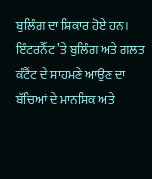ਬੁਲਿੰਗ ਦਾ ਸ਼ਿਕਾਰ ਹੋਏ ਹਨ। ਇੰਟਰਨੈੱਟ ’ਤੇ ਬੁਲਿੰਗ ਅਤੇ ਗਲਤ ਕੰਟੈਂਟ ਦੇ ਸਾਹਮਣੇ ਆਉਣ ਦਾ ਬੱਚਿਆਂ ਦੇ ਮਾਨਸਿਕ ਅਤੇ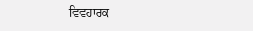ਵਿਵਹਾਰਕ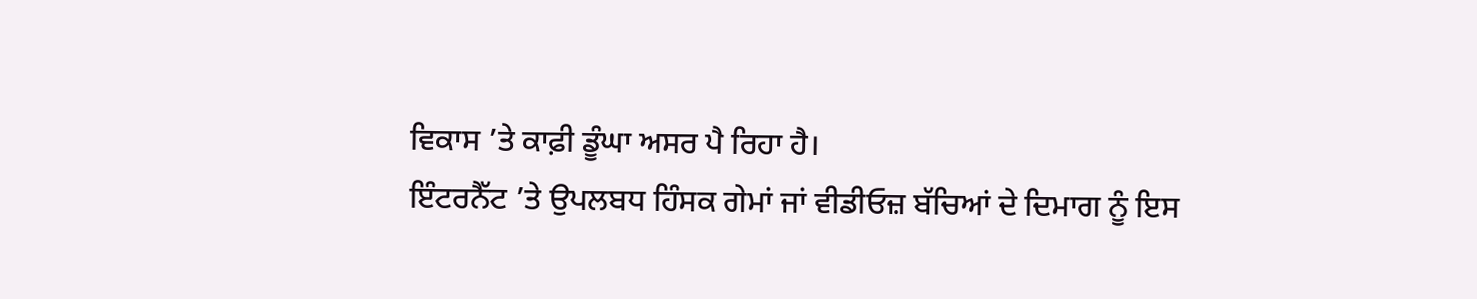ਵਿਕਾਸ ’ਤੇ ਕਾਫ਼ੀ ਡੂੰਘਾ ਅਸਰ ਪੈ ਰਿਹਾ ਹੈ।
ਇੰਟਰਨੈੱਟ ’ਤੇ ਉਪਲਬਧ ਹਿੰਸਕ ਗੇਮਾਂ ਜਾਂ ਵੀਡੀਓਜ਼ ਬੱਚਿਆਂ ਦੇ ਦਿਮਾਗ ਨੂੰ ਇਸ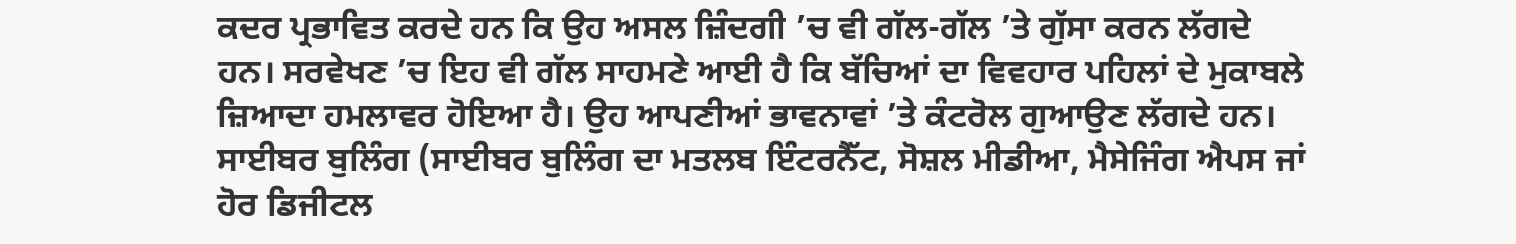ਕਦਰ ਪ੍ਰਭਾਵਿਤ ਕਰਦੇ ਹਨ ਕਿ ਉਹ ਅਸਲ ਜ਼ਿੰਦਗੀ ’ਚ ਵੀ ਗੱਲ-ਗੱਲ ’ਤੇ ਗੁੱਸਾ ਕਰਨ ਲੱਗਦੇ ਹਨ। ਸਰਵੇਖਣ ’ਚ ਇਹ ਵੀ ਗੱਲ ਸਾਹਮਣੇ ਆਈ ਹੈ ਕਿ ਬੱਚਿਆਂ ਦਾ ਵਿਵਹਾਰ ਪਹਿਲਾਂ ਦੇ ਮੁਕਾਬਲੇ ਜ਼ਿਆਦਾ ਹਮਲਾਵਰ ਹੋਇਆ ਹੈ। ਉਹ ਆਪਣੀਆਂ ਭਾਵਨਾਵਾਂ ’ਤੇ ਕੰਟਰੋਲ ਗੁਆਉਣ ਲੱਗਦੇ ਹਨ। ਸਾਈਬਰ ਬੁਲਿੰਗ (ਸਾਈਬਰ ਬੁਲਿੰਗ ਦਾ ਮਤਲਬ ਇੰਟਰਨੈੱਟ, ਸੋਸ਼ਲ ਮੀਡੀਆ, ਮੈਸੇਜਿੰਗ ਐਪਸ ਜਾਂ ਹੋਰ ਡਿਜੀਟਲ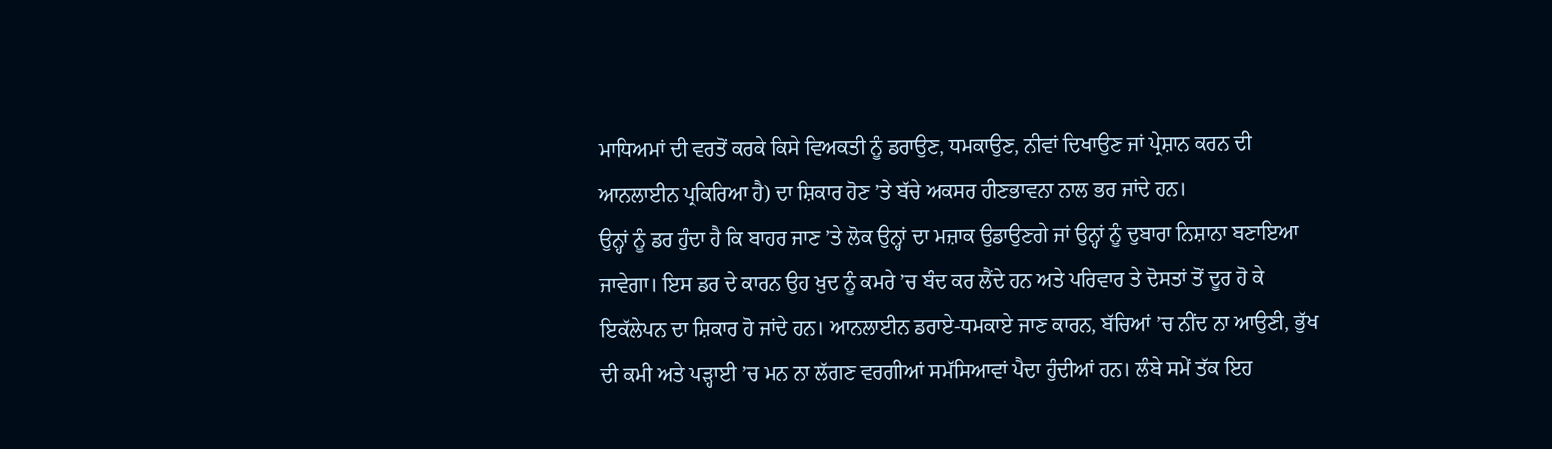ਮਾਧਿਅਮਾਂ ਦੀ ਵਰਤੋਂ ਕਰਕੇ ਕਿਸੇ ਵਿਅਕਤੀ ਨੂੰ ਡਰਾਉਣ, ਧਮਕਾਉਣ, ਨੀਵਾਂ ਦਿਖਾਉਣ ਜਾਂ ਪ੍ਰੇਸ਼ਾਨ ਕਰਨ ਦੀ ਆਨਲਾਈਨ ਪ੍ਰਕਿਰਿਆ ਹੈ) ਦਾ ਸ਼ਿਕਾਰ ਹੋਣ ’ਤੇ ਬੱਚੇ ਅਕਸਰ ਹੀਣਭਾਵਨਾ ਨਾਲ ਭਰ ਜਾਂਦੇ ਹਨ।
ਉਨ੍ਹਾਂ ਨੂੰ ਡਰ ਹੁੰਦਾ ਹੈ ਕਿ ਬਾਹਰ ਜਾਣ ’ਤੇ ਲੋਕ ਉਨ੍ਹਾਂ ਦਾ ਮਜ਼ਾਕ ਉਡਾਉਣਗੇ ਜਾਂ ਉਨ੍ਹਾਂ ਨੂੰ ਦੁਬਾਰਾ ਨਿਸ਼ਾਨਾ ਬਣਾਇਆ ਜਾਵੇਗਾ। ਇਸ ਡਰ ਦੇ ਕਾਰਨ ਉਹ ਖ਼ੁਦ ਨੂੰ ਕਮਰੇ ’ਚ ਬੰਦ ਕਰ ਲੈਂਦੇ ਹਨ ਅਤੇ ਪਰਿਵਾਰ ਤੇ ਦੋਸਤਾਂ ਤੋਂ ਦੂਰ ਹੋ ਕੇ ਇਕੱਲੇਪਨ ਦਾ ਸ਼ਿਕਾਰ ਹੋ ਜਾਂਦੇ ਹਨ। ਆਨਲਾਈਨ ਡਰਾਏ-ਧਮਕਾਏ ਜਾਣ ਕਾਰਨ, ਬੱਚਿਆਂ ’ਚ ਨੀਂਦ ਨਾ ਆਉਣੀ, ਭੁੱਖ ਦੀ ਕਮੀ ਅਤੇ ਪੜ੍ਹਾਈ ’ਚ ਮਨ ਨਾ ਲੱਗਣ ਵਰਗੀਆਂ ਸਮੱਸਿਆਵਾਂ ਪੈਦਾ ਹੁੰਦੀਆਂ ਹਨ। ਲੰਬੇ ਸਮੇਂ ਤੱਕ ਇਹ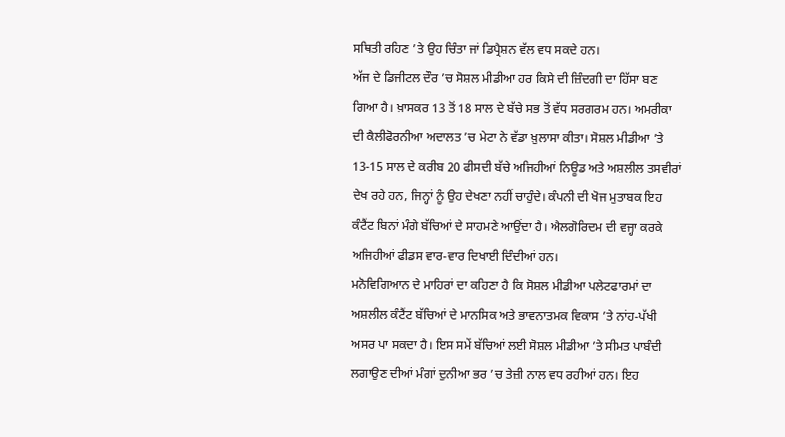ਸਥਿਤੀ ਰਹਿਣ ’ਤੇ ਉਹ ਚਿੰਤਾ ਜਾਂ ਡਿਪ੍ਰੈਸ਼ਨ ਵੱਲ ਵਧ ਸਕਦੇ ਹਨ।
ਅੱਜ ਦੇ ਡਿਜੀਟਲ ਦੌਰ ’ਚ ਸੋਸ਼ਲ ਮੀਡੀਆ ਹਰ ਕਿਸੇ ਦੀ ਜ਼ਿੰਦਗੀ ਦਾ ਹਿੱਸਾ ਬਣ ਗਿਆ ਹੈ। ਖ਼ਾਸਕਰ 13 ਤੋਂ 18 ਸਾਲ ਦੇ ਬੱਚੇ ਸਭ ਤੋਂ ਵੱਧ ਸਰਗਰਮ ਹਨ। ਅਮਰੀਕਾ ਦੀ ਕੈਲੀਫੋਰਨੀਆ ਅਦਾਲਤ ’ਚ ਮੇਟਾ ਨੇ ਵੱਡਾ ਖ਼ੁਲਾਸਾ ਕੀਤਾ। ਸੋਸ਼ਲ ਮੀਡੀਆ ’ਤੇ 13-15 ਸਾਲ ਦੇ ਕਰੀਬ 20 ਫੀਸਦੀ ਬੱਚੇ ਅਜਿਹੀਆਂ ਨਿਊਡ ਅਤੇ ਅਸ਼ਲੀਲ ਤਸਵੀਰਾਂ ਦੇਖ ਰਹੇ ਹਨ, ਜਿਨ੍ਹਾਂ ਨੂੰ ਉਹ ਦੇਖਣਾ ਨਹੀਂ ਚਾਹੁੰਦੇ। ਕੰਪਨੀ ਦੀ ਖੋਜ ਮੁਤਾਬਕ ਇਹ ਕੰਟੈਂਟ ਬਿਨਾਂ ਮੰਗੇ ਬੱਚਿਆਂ ਦੇ ਸਾਹਮਣੇ ਆਉਂਦਾ ਹੈ। ਐਲਗੋਰਿਦਮ ਦੀ ਵਜ੍ਹਾ ਕਰਕੇ ਅਜਿਹੀਆਂ ਫੀਡਸ ਵਾਰ-ਵਾਰ ਦਿਖਾਈ ਦਿੰਦੀਆਂ ਹਨ।
ਮਨੋਵਿਗਿਆਨ ਦੇ ਮਾਹਿਰਾਂ ਦਾ ਕਹਿਣਾ ਹੈ ਕਿ ਸੋਸ਼ਲ ਮੀਡੀਆ ਪਲੇਟਫਾਰਮਾਂ ਦਾ ਅਸ਼ਲੀਲ ਕੰਟੈਂਟ ਬੱਚਿਆਂ ਦੇ ਮਾਨਸਿਕ ਅਤੇ ਭਾਵਨਾਤਮਕ ਵਿਕਾਸ ’ਤੇ ਨਾਂਹ-ਪੱਖੀ ਅਸਰ ਪਾ ਸਕਦਾ ਹੈ। ਇਸ ਸਮੇਂ ਬੱਚਿਆਂ ਲਈ ਸੋਸ਼ਲ ਮੀਡੀਆ ’ਤੇ ਸੀਮਤ ਪਾਬੰਦੀ ਲਗਾਉਣ ਦੀਆਂ ਮੰਗਾਂ ਦੁਨੀਆ ਭਰ ’ਚ ਤੇਜ਼ੀ ਨਾਲ ਵਧ ਰਹੀਆਂ ਹਨ। ਇਹ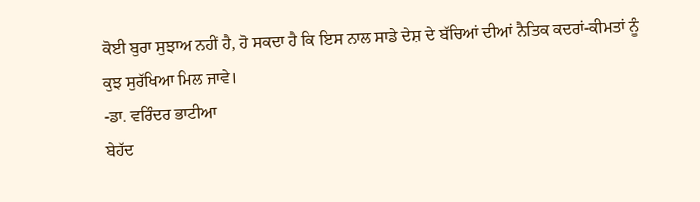ਕੋਈ ਬੁਰਾ ਸੁਝਾਅ ਨਹੀਂ ਹੈ, ਹੋ ਸਕਦਾ ਹੈ ਕਿ ਇਸ ਨਾਲ ਸਾਡੇ ਦੇਸ਼ ਦੇ ਬੱਚਿਆਂ ਦੀਆਂ ਨੈਤਿਕ ਕਦਰਾਂ-ਕੀਮਤਾਂ ਨੂੰ ਕੁਝ ਸੁਰੱਖਿਆ ਮਿਲ ਜਾਵੇ।
-ਡਾ. ਵਰਿੰਦਰ ਭਾਟੀਆ
ਬੇਹੱਦ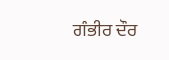ਗੰਭੀਰ ਦੌਰ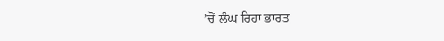’ਚੋਂ ਲੰਘ ਰਿਹਾ ਭਾਰਤ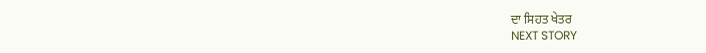ਦਾ ਸਿਹਤ ਖੇਤਰ
NEXT STORY